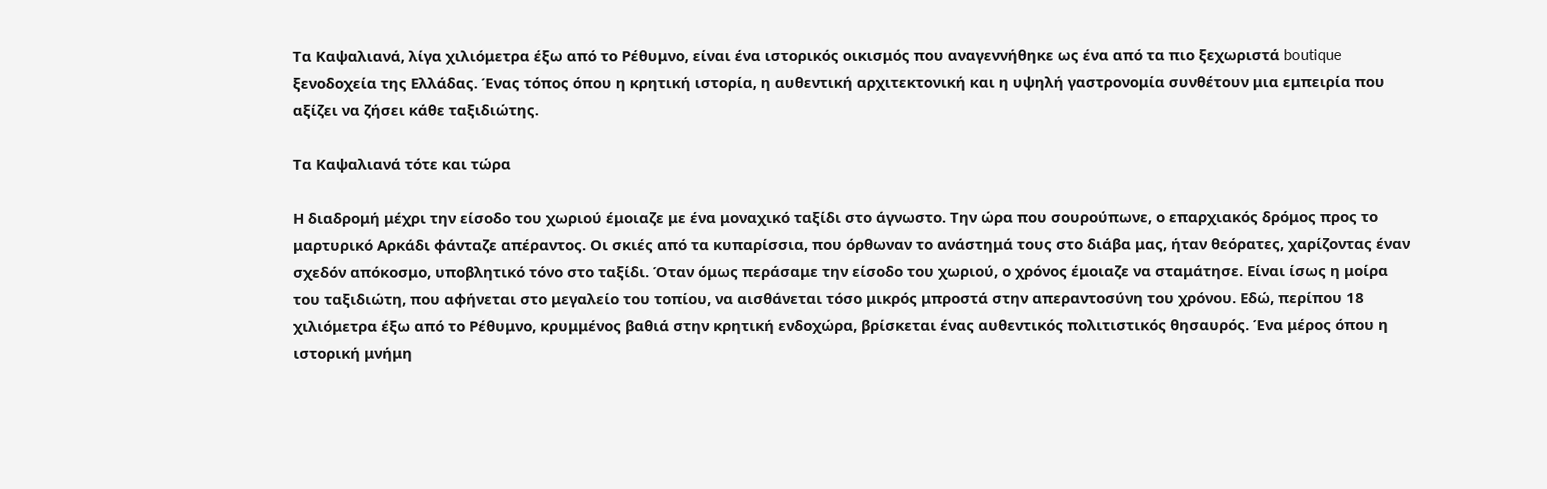Τα Καψαλιανά, λίγα χιλιόμετρα έξω από το Ρέθυμνο, είναι ένα ιστορικός οικισμός που αναγεννήθηκε ως ένα από τα πιο ξεχωριστά boutique ξενοδοχεία της Ελλάδας. Ένας τόπος όπου η κρητική ιστορία, η αυθεντική αρχιτεκτονική και η υψηλή γαστρονομία συνθέτουν μια εμπειρία που αξίζει να ζήσει κάθε ταξιδιώτης.

Τα Καψαλιανά τότε και τώρα

Η διαδρομή μέχρι την είσοδο του χωριού έμοιαζε με ένα μοναχικό ταξίδι στο άγνωστο. Την ώρα που σουρούπωνε, ο επαρχιακός δρόμος προς το μαρτυρικό Αρκάδι φάνταζε απέραντος. Οι σκιές από τα κυπαρίσσια, που όρθωναν το ανάστημά τους στο διάβα μας, ήταν θεόρατες, χαρίζοντας έναν σχεδόν απόκοσμο, υποβλητικό τόνο στο ταξίδι. Όταν όμως περάσαμε την είσοδο του χωριού, ο χρόνος έμοιαζε να σταμάτησε. Είναι ίσως η μοίρα του ταξιδιώτη, που αφήνεται στο μεγαλείο του τοπίου, να αισθάνεται τόσο μικρός μπροστά στην απεραντοσύνη του χρόνου. Εδώ, περίπου 18 χιλιόμετρα έξω από το Ρέθυμνο, κρυμμένος βαθιά στην κρητική ενδοχώρα, βρίσκεται ένας αυθεντικός πολιτιστικός θησαυρός. Ένα μέρος όπου η ιστορική μνήμη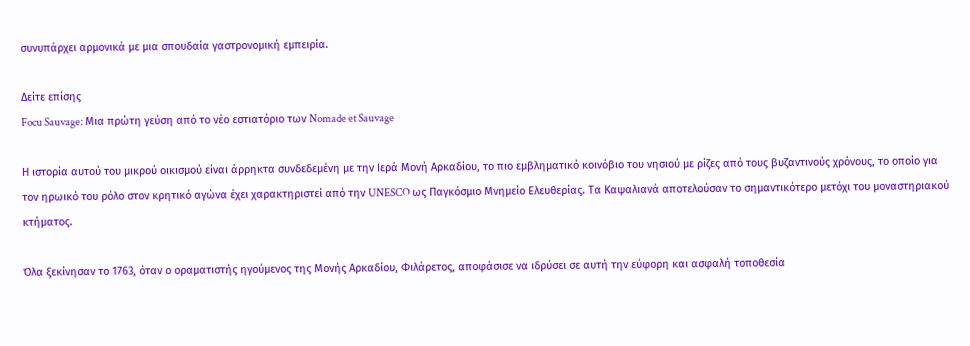συνυπάρχει αρμονικά με μια σπουδαία γαστρονομική εμπειρία.

Δείτε επίσης
Focu Sauvage: Μια πρώτη γεύση από το νέο εστιατόριο των Nomade et Sauvage

Η ιστορία αυτού του μικρού οικισμού είναι άρρηκτα συνδεδεμένη με την Ιερά Μονή Αρκαδίου, το πιο εμβληματικό κοινόβιο του νησιού με ρίζες από τους βυζαντινούς χρόνους, το οποίο για τον ηρωικό του ρόλο στον κρητικό αγώνα έχει χαρακτηριστεί από την UNESCO ως Παγκόσμιο Μνημείο Ελευθερίας. Τα Καψαλιανά αποτελούσαν το σημαντικότερο μετόχι του μοναστηριακού κτήματος.

Όλα ξεκίνησαν το 1763, όταν ο οραματιστής ηγούμενος της Μονής Αρκαδίου, Φιλάρετος, αποφάσισε να ιδρύσει σε αυτή την εύφορη και ασφαλή τοποθεσία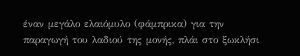έναν μεγάλο ελαιόμυλο (φάμπρικα) για την παραγωγή του λαδιού της μονής, πλάι στο ξωκλήσι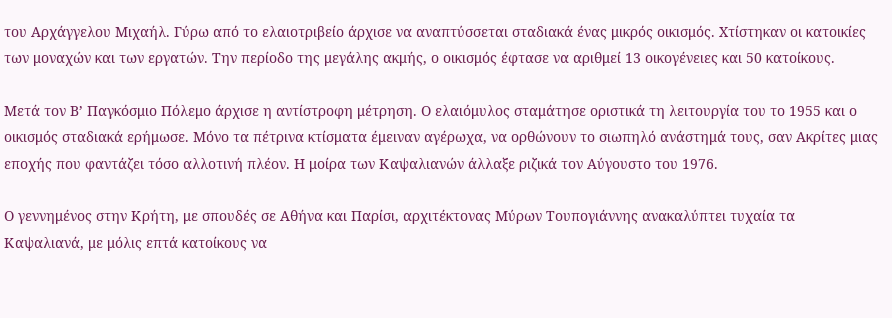του Αρχάγγελου Μιχαήλ. Γύρω από το ελαιοτριβείο άρχισε να αναπτύσσεται σταδιακά ένας μικρός οικισμός. Χτίστηκαν οι κατοικίες των μοναχών και των εργατών. Την περίοδο της μεγάλης ακμής, ο οικισμός έφτασε να αριθμεί 13 οικογένειες και 50 κατοίκους.

Μετά τον Β’ Παγκόσμιο Πόλεμο άρχισε η αντίστροφη μέτρηση. Ο ελαιόμυλος σταμάτησε οριστικά τη λειτουργία του το 1955 και ο οικισμός σταδιακά ερήμωσε. Μόνο τα πέτρινα κτίσματα έμειναν αγέρωχα, να ορθώνουν το σιωπηλό ανάστημά τους, σαν Ακρίτες μιας εποχής που φαντάζει τόσο αλλοτινή πλέον. Η μοίρα των Καψαλιανών άλλαξε ριζικά τον Αύγουστο του 1976.

Ο γεννημένος στην Κρήτη, με σπουδές σε Αθήνα και Παρίσι, αρχιτέκτονας Μύρων Τουπογιάννης ανακαλύπτει τυχαία τα Καψαλιανά, με μόλις επτά κατοίκους να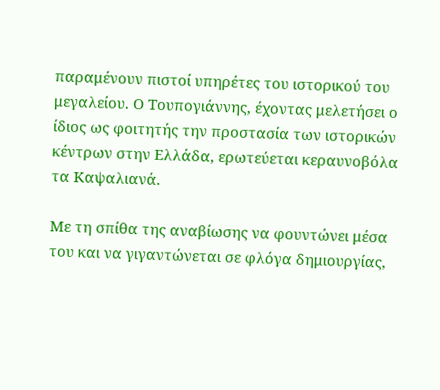παραμένουν πιστοί υπηρέτες του ιστορικού του μεγαλείου. Ο Τουπογιάννης, έχοντας μελετήσει ο ίδιος ως φοιτητής την προστασία των ιστορικών κέντρων στην Ελλάδα, ερωτεύεται κεραυνοβόλα τα Καψαλιανά.

Με τη σπίθα της αναβίωσης να φουντώνει μέσα του και να γιγαντώνεται σε φλόγα δημιουργίας,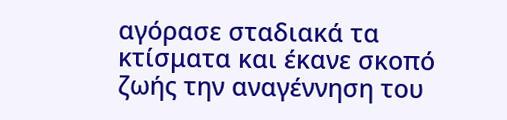αγόρασε σταδιακά τα κτίσματα και έκανε σκοπό ζωής την αναγέννηση του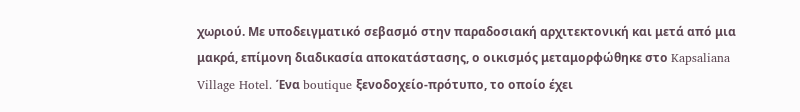χωριού. Με υποδειγματικό σεβασμό στην παραδοσιακή αρχιτεκτονική και μετά από μια μακρά, επίμονη διαδικασία αποκατάστασης, ο οικισμός μεταμορφώθηκε στο Kapsaliana Village Hotel. Ένα boutique ξενοδοχείο-πρότυπο, το οποίο έχει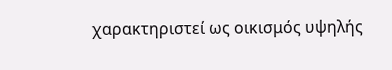χαρακτηριστεί ως οικισμός υψηλής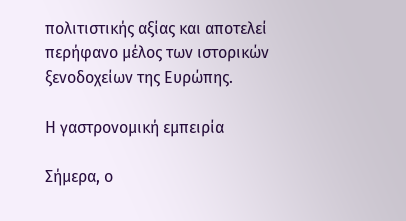πολιτιστικής αξίας και αποτελεί περήφανο μέλος των ιστορικών ξενοδοχείων της Ευρώπης.

Η γαστρονομική εμπειρία

Σήμερα, ο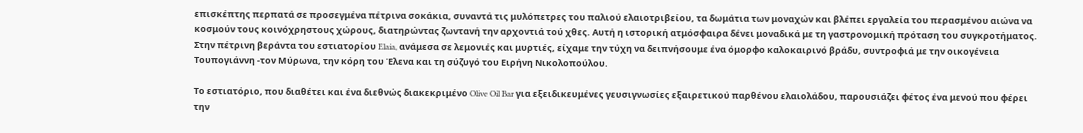επισκέπτης περπατά σε προσεγμένα πέτρινα σοκάκια, συναντά τις μυλόπετρες του παλιού ελαιοτριβείου, τα δωμάτια των μοναχών και βλέπει εργαλεία του περασμένου αιώνα να κοσμούν τους κοινόχρηστους χώρους, διατηρώντας ζωντανή την αρχοντιά τού χθες. Αυτή η ιστορική ατμόσφαιρα δένει μοναδικά με τη γαστρονομική πρόταση του συγκροτήματος. Στην πέτρινη βεράντα του εστιατορίου Elaia, ανάμεσα σε λεμονιές και μυρτιές, είχαμε την τύχη να δειπνήσουμε ένα όμορφο καλοκαιρινό βράδυ, συντροφιά με την οικογένεια Τουπογιάννη -τον Μύρωνα, την κόρη του Έλενα και τη σύζυγό του Ειρήνη Νικολοπούλου.

Το εστιατόριο, που διαθέτει και ένα διεθνώς διακεκριμένο Olive Oil Bar για εξειδικευμένες γευσιγνωσίες εξαιρετικού παρθένου ελαιολάδου, παρουσιάζει φέτος ένα μενού που φέρει την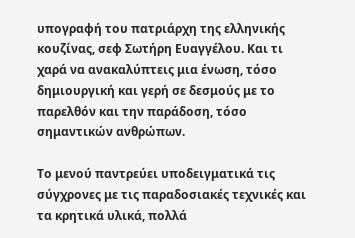υπογραφή του πατριάρχη της ελληνικής κουζίνας, σεφ Σωτήρη Ευαγγέλου. Και τι χαρά να ανακαλύπτεις μια ένωση, τόσο δημιουργική και γερή σε δεσμούς με το παρελθόν και την παράδοση, τόσο σημαντικών ανθρώπων.

Το μενού παντρεύει υποδειγματικά τις σύγχρονες με τις παραδοσιακές τεχνικές και τα κρητικά υλικά, πολλά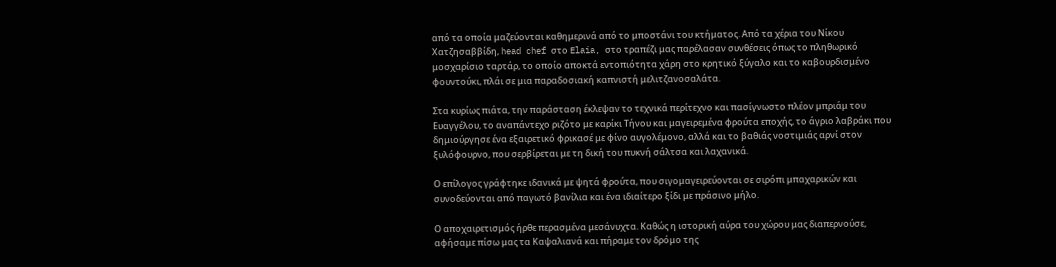από τα οποία μαζεύονται καθημερινά από το μποστάνι του κτήματος. Από τα χέρια του Νίκου Χατζησαββίδη, head chef στο Elaia, στο τραπέζι μας παρέλασαν συνθέσεις όπως το πληθωρικό μοσχαρίσιο ταρτάρ, το οποίο αποκτά εντοπιότητα χάρη στο κρητικό ξύγαλο και το καβουρδισμένο φουντούκι, πλάι σε μια παραδοσιακή καπνιστή μελιτζανοσαλάτα.

Στα κυρίως πιάτα, την παράσταση έκλεψαν το τεχνικά περίτεχνο και πασίγνωστο πλέον μπριάμ του Ευαγγέλου, το αναπάντεχο ριζότο με καρίκι Τήνου και μαγειρεμένα φρούτα εποχής, το άγριο λαβράκι που δημιούργησε ένα εξαιρετικό φρικασέ με φίνο αυγολέμονο, αλλά και το βαθιάς νοστιμιάς αρνί στον ξυλόφουρνο, που σερβίρεται με τη δική του πυκνή σάλτσα και λαχανικά.

Ο επίλογος γράφτηκε ιδανικά με ψητά φρούτα, που σιγομαγειρεύονται σε σιρόπι μπαχαρικών και συνοδεύονται από παγωτό βανίλια και ένα ιδιαίτερο ξίδι με πράσινο μήλο.

Ο αποχαιρετισμός ήρθε περασμένα μεσάνυχτα. Καθώς η ιστορική αύρα του χώρου μας διαπερνούσε, αφήσαμε πίσω μας τα Καψαλιανά και πήραμε τον δρόμο της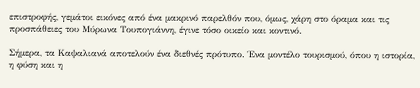επιστροφής, γεμάτοι εικόνες από ένα μακρινό παρελθόν που, όμως, χάρη στο όραμα και τις προσπάθειες του Μύρωνα Τουπογιάννη, έγινε τόσο οικείο και κοντινό.

Σήμερα, τα Καψαλιανά αποτελούν ένα διεθνές πρότυπο. Ένα μοντέλο τουρισμού, όπου η ιστορία, η φύση και η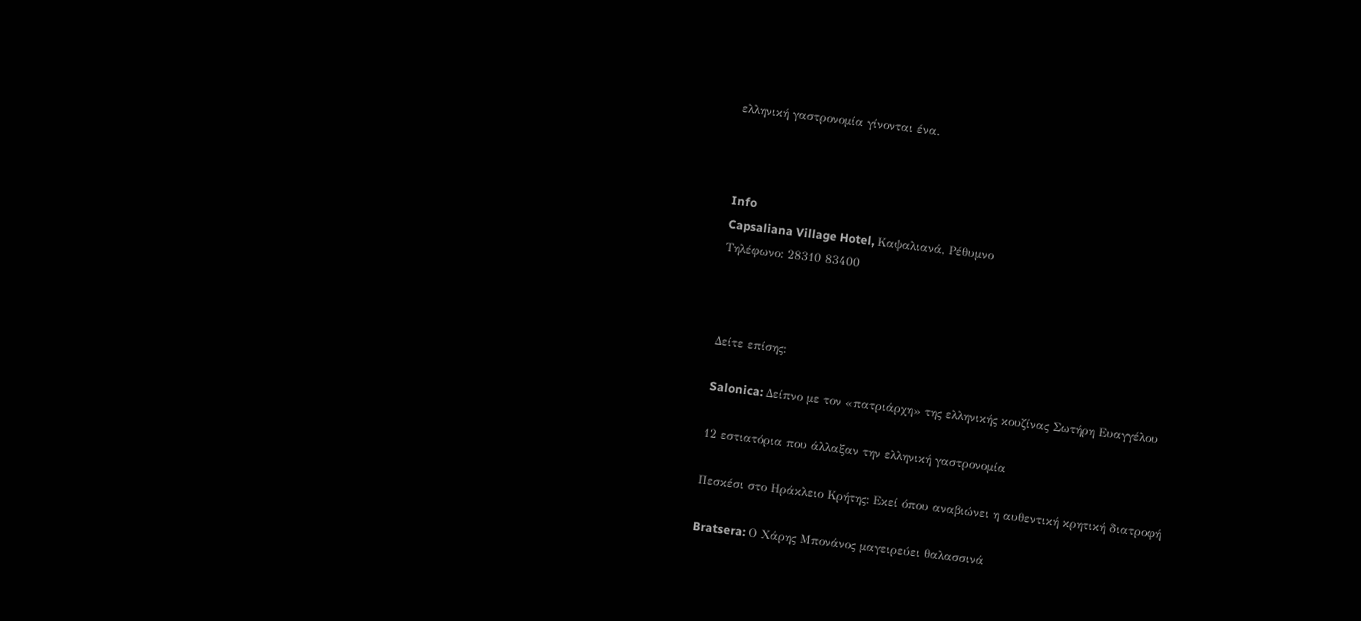ελληνική γαστρονομία γίνονται ένα.



Info
Capsaliana Village Hotel, Καψαλιανά, Ρέθυμνο
Τηλέφωνο: 28310 83400



Δείτε επίσης:

Salonica: Δείπνο με τον «πατριάρχη» της ελληνικής κουζίνας Σωτήρη Ευαγγέλου

12 εστιατόρια που άλλαξαν την ελληνική γαστρονομία

Πεσκέσι στο Ηράκλειο Κρήτης: Εκεί όπου αναβιώνει η αυθεντική κρητική διατροφή

Bratsera: Ο Χάρης Μπονάνος μαγειρεύει θαλασσινά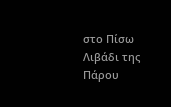στο Πίσω Λιβάδι της Πάρου